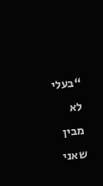“בעלי לא מבין שאני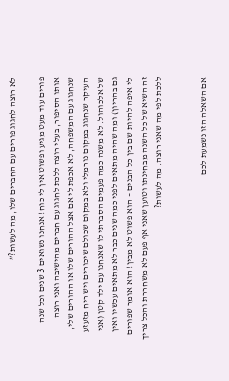לא רוצה לחגוג פורים עם החברים שלו, מה לעשות?”

פורים עוד מעט מגיע ופשוט אין לי כוח! אנחנו נשואים 3 שנים וכל שנה אותו הסיפור, בעלי רוצה ללכת לחגוג עם חברים מהישיבה ואני רוצה שנחגוג עם המשפחה, לא אכפת לי אם אצל ההורים שלו או ההורים שלי, העיקר שנחגוג במקום נורמלי ולא במקום שכולם שיכורים ויש ריח מזעזע של אלכוהול. לא משנה כמה פעמים הסברתי לו שאנחנו עם ילד קטן (אני גם בהריון) ומה שהיה מתאים לפני כמה שנים כבר לא מתאים עכשיו ואין לי איפה להיות שם בין כל הבנים – הוא פשוט לא מבין! הוא אומר שפורים זה השיא של כל השנה מבחינתו וטוען שאני אף פעם לא משחררת והכל צריך ללכת לפי מה שאני רוצה. מה לעשות?


אם השאלה הזו נשמעת לכם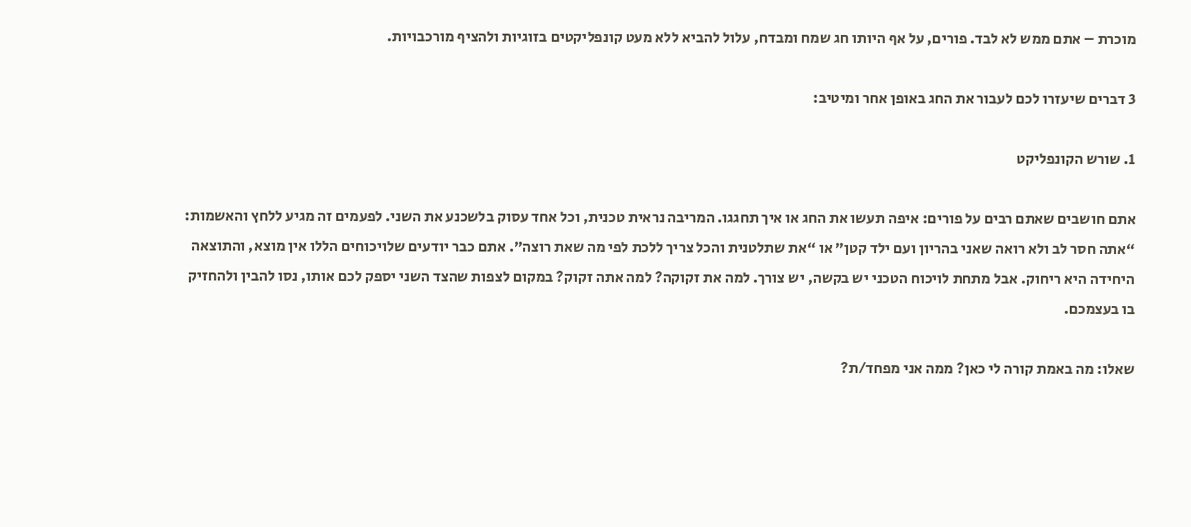מוכרת – אתם ממש לא לבד. פורים, על אף היותו חג שמח ומבדח, עלול להביא ללא מעט קונפליקטים בזוגיות ולהציף מורכבויות.

3 דברים שיעזרו לכם לעבור את החג באופן אחר ומיטיב:

1. שורש הקונפליקט

אתם חושבים שאתם רבים על פורים: איפה תעשו את החג או איך תחגגו. המריבה נראית טכנית, וכל אחד עסוק בלשכנע את השני. לפעמים זה מגיע ללחץ והאשמות: “אתה חסר לב ולא רואה שאני בהריון ועם ילד קטן” או “את שתלטנית והכל צריך ללכת לפי מה שאת רוצה”. אתם כבר יודעים שלויכוחים הללו אין מוצא, והתוצאה היחידה היא ריחוק. אבל מתחת לויכוח הטכני יש בקשה, יש צורך. למה את זקוקה? למה אתה זקוק? במקום לצפות שהצד השני יספק לכם אותו, נסו להבין ולהחזיק בו בעצמכם.

שאלו: מה באמת קורה לי כאן? ממה אני מפחד/ת?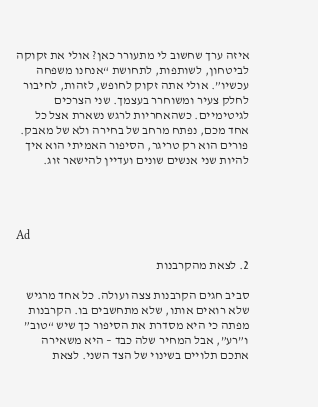איזה ערך שחשוב לי מתעורר כאן? אולי את זקוקה לביטחון, לשותפות, לתחושת “אנחנו משפחה עכשיו”. אולי אתה זקוק לחופש, לזהות, לחיבור לחלק צעיר ומשוחרר בעצמך. שני הצרכים לגיטימיים. כשהאחריות לרגש נשארת אצל כל אחד מכם, נפתח מרחב של בחירה ולא של מאבק. פורים הוא רק טריגר, הסיפור האמיתי הוא איך להיות שני אנשים שונים ועדיין להישאר זוג.




Ad

2. לצאת מהקרבנות

סביב חגים הקרבנות צצה ועולה. כל אחד מרגיש שלא רואים אותו, שלא מתחשבים בו. הקרבנות מפתה כי היא מסדרת את הסיפור כך שיש “טוב” ו”רע”, אבל המחיר שלה כבד – היא משאירה אתכם תלויים בשינוי של הצד השני. לצאת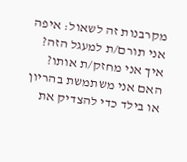מקרבנות זה לשאול: איפה אני תורם/ת למעגל הזה? איך אני מחזק/ת אותו? האם אני משתמשת בהריון או בילד כדי להצדיק את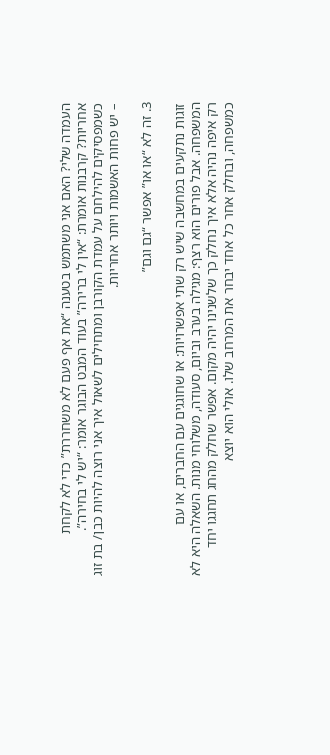העמדה שלי? האם אני משתמש בטענה “את אף פעם לא משחררת” כדי לא לקחת אחריות? קרבנות אומרת: “אין לי ברירה” בעוד המבט הבוגר אומר: “יש לי בחירה”. כשמפסיקים להילחם על עמדת הקורבן ומתחילים לשאול איך אני רוצה להיות כבן/ בת זוג – יש פחות האשמות ויותר אחריות.

3. זה לא “או או” אפשר “גם וגם”

זוגות נתקעים במחשבה שיש רק שתי אפשרויות: או שחוגגים עם החברים, או עם המשפחה. אבל פורים הוא רצף: מגילה בערב וביום, סעודה, משלוחי מנות. השאלה היא לא רק איפה נהיה אלא איך נחלק כך שלשנינו יהיה מקום. אפשר שחלק מהחג תחגגו יחד כמשפחה, ובחלק אחר כל אחד יבחר את המרחב שלו. אולי הוא יוצא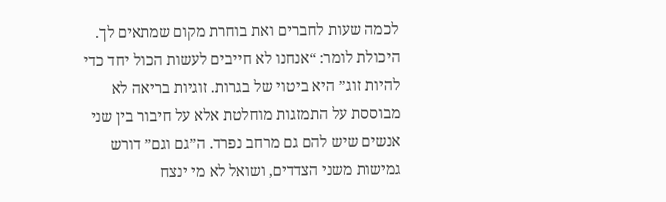לכמה שעות לחברים ואת בוחרת מקום שמתאים לך. היכולת לומר: “אנחנו לא חייבים לעשות הכול יחד כדי להיות זוג” היא ביטוי של בגרות. זוגיות בריאה לא מבוססת על התמזגות מוחלטת אלא על חיבור בין שני אנשים שיש להם גם מרחב נפרד. ה”גם וגם” דורש גמישות משני הצדדים, ושואל לא מי ינצח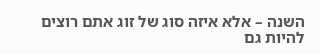השנה – אלא איזה סוג של זוג אתם רוצים להיות גם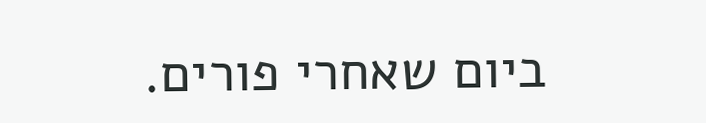ביום שאחרי פורים.